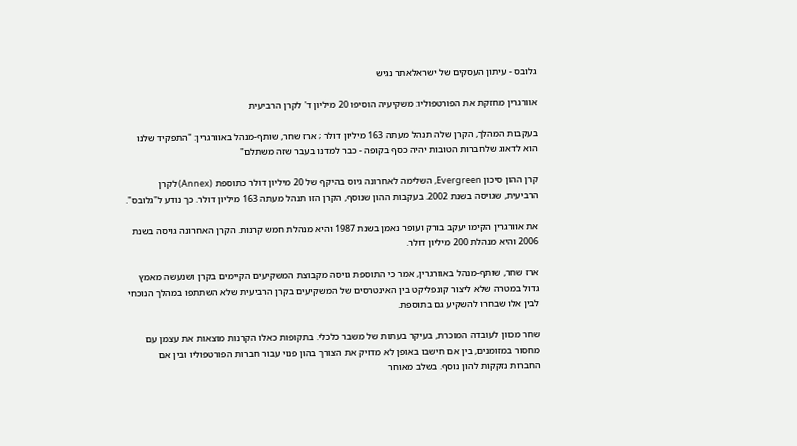גלובס - עיתון העסקים של ישראלאתר נגיש

אוורגרין מחזקת את הפורטפוליו: משקיעיה הוסיפו 20 מיליון ד' לקרן הרביעית

בעקבות המהלך, הקרן שלה תנהל מעתה 163 מיליון דולר ; ארז שחר, שותף-מנהל באוורגרין: "התפקיד שלנו הוא לדאוג שלחברות הטובות יהיה כסף בקופה - כבר למדנו בעבר שזה משתלם"

קרן ההון סיכון Evergreen, השלימה לאחרונה גיוס בהיקף של 20 מיליון דולר כתוספת (Annex) לקרן הרביעית, שגויסה בשנת 2002. בעקבות ההון שנוסף, הקרן הזו תנהל מעתה 163 מיליון דולר. כך נודע ל"גלובס".

את אוורגרין הקימו יעקב בורק ועופר נאמן בשנת 1987 והיא מנהלת חמש קרנות. הקרן האחרונה גויסה בשנת 2006 והיא מנהלת 200 מיליון דולר.

ארז שחר, שותף-מנהל באוורגרין, אמר כי התוספת גויסה מקבוצת המשקיעים הקיימים בקרן ושנעשה מאמץ גדול במטרה שלא ליצור קונפליקט בין האינטרסים של המשקיעים בקרן הרביעית שלא השתתפו במהלך הנוכחי לבין אלו שבחרו להשקיע גם בתוספת.

שחר מכוון לעובדה המוכרת, בעיקר בעתות של משבר כלכלי. בתקופות כאלו הקרנות מוצאות את עצמן עם מחסור במזומנים, בין אם חישבו באופן לא מדויק את הצורך בהון פנוי עבור חברות הפורטפוליו ובין אם החברות נזקקות להון נוסף. בשלב מאוחר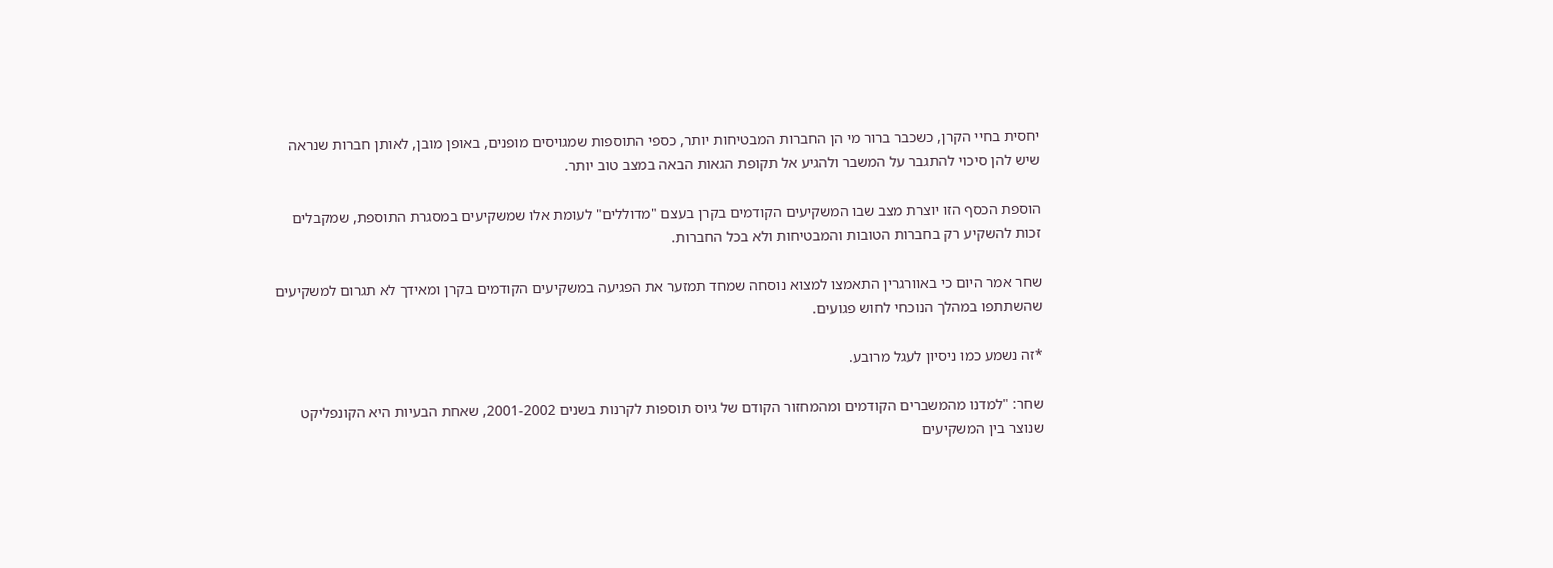יחסית בחיי הקרן, כשכבר ברור מי הן החברות המבטיחות יותר, כספי התוספות שמגויסים מופנים, באופן מובן, לאותן חברות שנראה שיש להן סיכוי להתגבר על המשבר ולהגיע אל תקופת הגאות הבאה במצב טוב יותר.

הוספת הכסף הזו יוצרת מצב שבו המשקיעים הקודמים בקרן בעצם "מדוללים" לעומת אלו שמשקיעים במסגרת התוספת, שמקבלים זכות להשקיע רק בחברות הטובות והמבטיחות ולא בכל החברות.

שחר אמר היום כי באוורגרין התאמצו למצוא נוסחה שמחד תמזער את הפגיעה במשקיעים הקודמים בקרן ומאידך לא תגרום למשקיעים שהשתתפו במהלך הנוכחי לחוש פגועים.

*זה נשמע כמו ניסיון לעגל מרובע.

שחר: "למדנו מהמשברים הקודמים ומהמחזור הקודם של גיוס תוספות לקרנות בשנים 2001-2002, שאחת הבעיות היא הקונפליקט שנוצר בין המשקיעים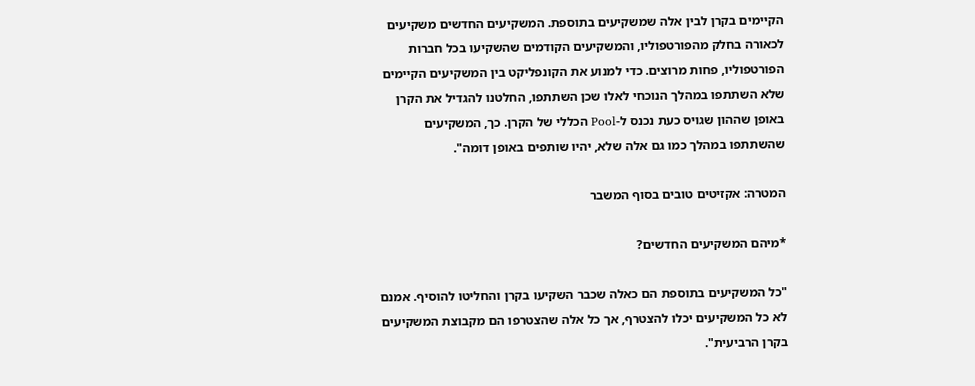הקיימים בקרן לבין אלה שמשקיעים בתוספת. המשקיעים החדשים משקיעים לכאורה בחלק מהפורטפוליו, והמשקיעים הקודמים שהשקיעו בכל חברות הפורטפוליו, פחות מרוצים. כדי למנוע את הקונפליקט בין המשקיעים הקיימים שלא השתתפו במהלך הנוכחי לאלו שכן השתתפו, החלטנו להגדיל את הקרן באופן שההון שגויס כעת נכנס ל-Pool הכללי של הקרן. כך, המשקיעים שהשתתפו במהלך כמו גם אלה שלא, יהיו שותפים באופן דומה".

המטרה: אקזיטים טובים בסוף המשבר

*מיהם המשקיעים החדשים?

"כל המשקיעים בתוספת הם כאלה שכבר השקיעו בקרן והחליטו להוסיף. אמנם לא כל המשקיעים יכלו להצטרף, אך כל אלה שהצטרפו הם מקבוצת המשקיעים בקרן הרביעית".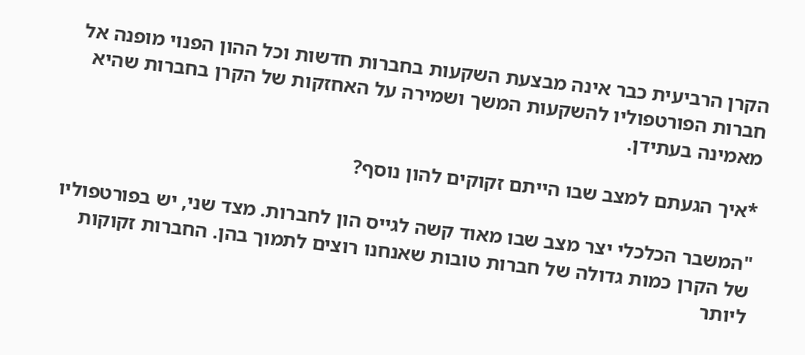הקרן הרביעית כבר אינה מבצעת השקעות בחברות חדשות וכל ההון הפנוי מופנה אל חברות הפורטפוליו להשקעות המשך ושמירה על האחזקות של הקרן בחברות שהיא מאמינה בעתידן.

*איך הגעתם למצב שבו הייתם זקוקים להון נוסף?

"המשבר הכלכלי יצר מצב שבו מאוד קשה לגייס הון לחברות. מצד שני, יש בפורטפוליו של הקרן כמות גדולה של חברות טובות שאנחנו רוצים לתמוך בהן. החברות זקוקות ליותר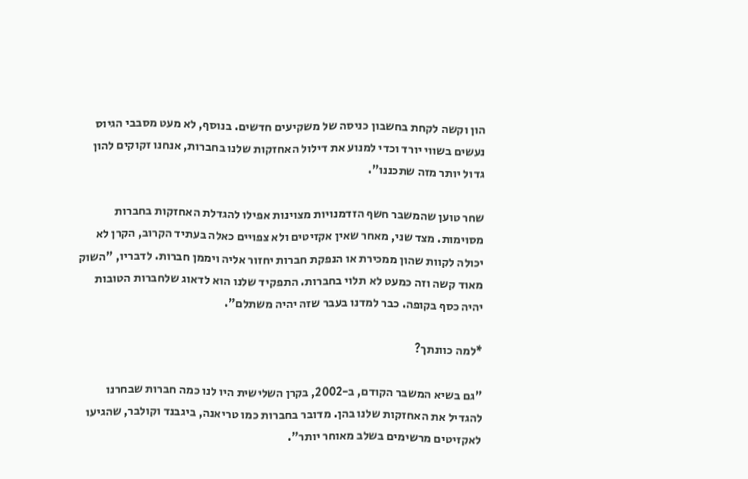הון וקשה לקחת בחשבון כניסה של משקיעים חדשים. בנוסף, לא מעט מסבבי הגיוס נעשים בשווי יורד וכדי למנוע את דילול האחזקות שלנו בחברות, אנחנו זקוקים להון גדול יותר מזה שתכננו".

שחר טוען שהמשבר חשף הזדמנויות מצוינות אפילו להגדלת האחזקות בחברות מסוימות. מצד שני, מאחר שאין אקזיטים ולא צפויים כאלה בעתיד הקרוב, הקרן לא יכולה לקוות שהון ממכירת או הנפקת חברות יחזור אליה ויממן חברות. לדבריו, "השוק מאוד קשה וזה כמעט לא תלוי בחברות. התפקיד שלנו הוא לדאוג שלחברות הטובות יהיה כסף בקופה. כבר למדנו בעבר שזה יהיה משתלם".

*למה כוונתך?

"גם בשיא המשבר הקודם, ב-2002, בקרן השלישית היו לנו כמה חברות שבחרנו להגדיל את האחזקות שלנו בהן. מדובר בחברות כמו טריאנה, ביגבנד וקולבר, שהגיעו לאקזיטים מרשימים בשלב מאוחר יותר".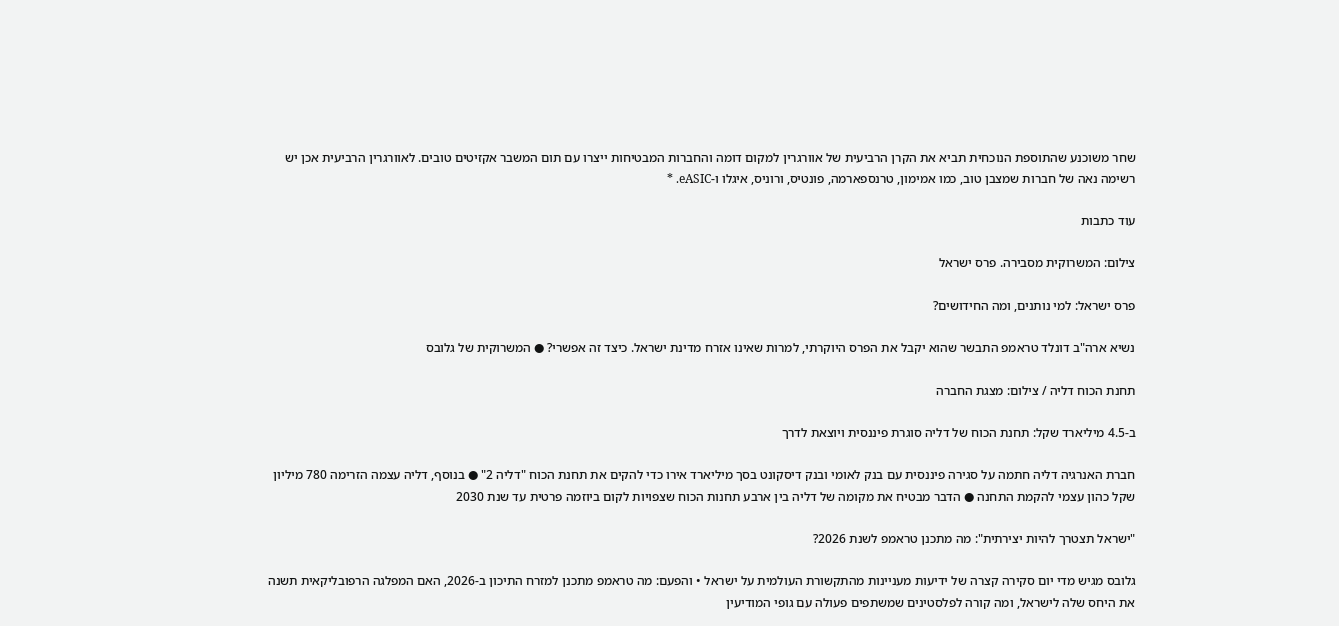שחר משוכנע שהתוספת הנוכחית תביא את הקרן הרביעית של אוורגרין למקום דומה והחברות המבטיחות ייצרו עם תום המשבר אקזיטים טובים. לאוורגרין הרביעית אכן יש רשימה נאה של חברות שמצבן טוב, כמו אמימון, טרנספארמה, פונטיס, ורוניס, איגלו ו-eASIC. *

עוד כתבות

צילום: המשרוקית מסבירה. פרס ישראל

פרס ישראל: למי נותנים, ומה החידושים?

נשיא ארה"ב דונלד טראמפ התבשר שהוא יקבל את הפרס היוקרתי, למרות שאינו אזרח מדינת ישראל. כיצד זה אפשרי? ● המשרוקית של גלובס

תחנת הכוח דליה / צילום: מצגת החברה

ב-4.5 מיליארד שקל: תחנת הכוח של דליה סוגרת פיננסית ויוצאת לדרך

חברת האנרגיה דליה חתמה על סגירה פיננסית עם בנק לאומי ובנק דיסקונט בסך מיליארד אירו כדי להקים את תחנת הכוח "דליה 2" ● בנוסף, דליה עצמה הזרימה 780 מיליון שקל כהון עצמי להקמת התחנה ● הדבר מבטיח את מקומה של דליה בין ארבע תחנות הכוח שצפויות לקום ביוזמה פרטית עד שנת 2030

"ישראל תצטרך להיות יצירתית": מה מתכנן טראמפ לשנת 2026?

גלובס מגיש מדי יום סקירה קצרה של ידיעות מעניינות מהתקשורת העולמית על ישראל • והפעם: מה טראמפ מתכנן למזרח התיכון ב-2026, האם המפלגה הרפובליקאית תשנה את היחס שלה לישראל, ומה קורה לפלסטינים שמשתפים פעולה עם גופי המודיעין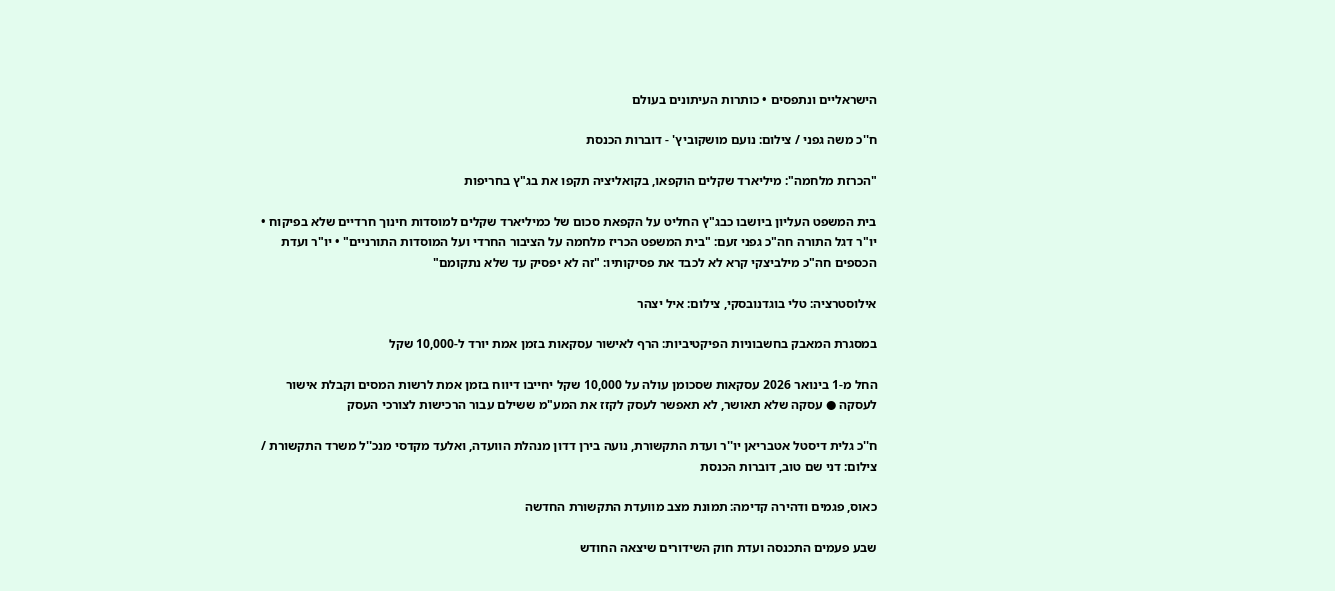הישראליים ונתפסים • כותרות העיתונים בעולם

ח''כ משה גפני / צילום: נועם מושקוביץ' - דוברות הכנסת

"הכרזת מלחמה": מיליארד שקלים הוקפאו, בקואליציה תקפו את בג"ץ בחריפות

בית המשפט העליון ביושבו כבג"ץ החליט על הקפאת סכום של כמיליארד שקלים למוסדות חינוך חרדיים שלא בפיקוח • יו"ר דגל התורה חה"כ גפני זעם: "בית המשפט הכריז מלחמה על הציבור החרדי ועל המוסדות התורניים" • יו"ר ועדת הכספים חה"כ מילביצקי קרא לא לכבד את פסיקותיו: "זה לא יפסיק עד שלא נתקומם"

אילוסטרציה: טלי בוגדנובסקי, צילום: איל יצהר

במסגרת המאבק בחשבוניות הפיקטיביות: הרף לאישור עסקאות בזמן אמת יורד ל-10,000 שקל

החל מ-1 בינואר 2026 עסקאות שסכומן עולה על 10,000 שקל יחייבו דיווח בזמן אמת לרשות המסים וקבלת אישור לעסקה ● עסקה שלא תאושר, לא תאפשר לעסק לקזז את המע"מ ששילם עבור הרכישות לצורכי העסק

ח''כ גלית דיסטל אטבריאן יו''ר ועדת התקשורת, נועה בירן דדון מנהלת הוועדה, ואלעד מקדסי מנכ''ל משרד התקשורת / צילום: דני שם טוב, דוברות הכנסת

כאוס, פגמים ודהירה קדימה: תמונת מצב מוועדת התקשורת החדשה

שבע פעמים התכנסה ועדת חוק השידורים שיצאה החודש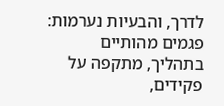לדרך, והבעיות נערמות: פגמים מהותיים בתהליך, מתקפה על פקידים,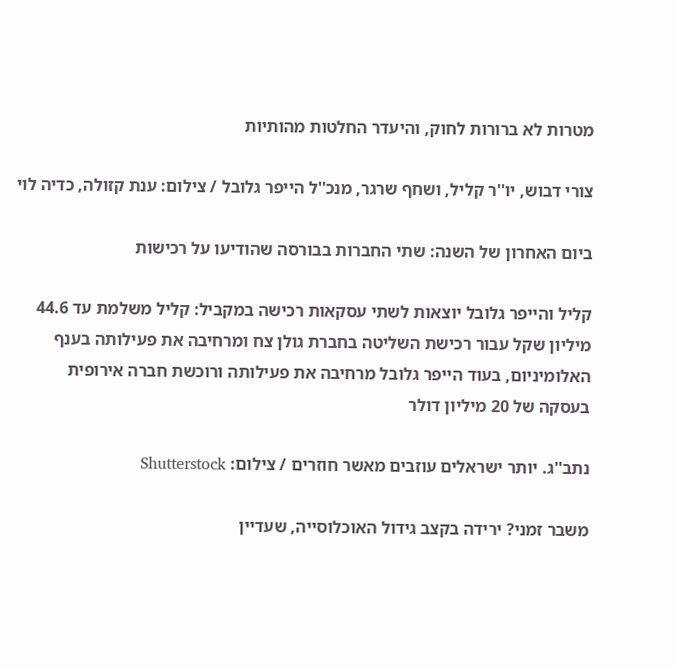מטרות לא ברורות לחוק, והיעדר החלטות מהותיות

צורי דבוש, יו''ר קליל, ושחף שרגר, מנכ''ל הייפר גלובל / צילום: ענת קזולה, כדיה לוי

ביום האחרון של השנה: שתי החברות בבורסה שהודיעו על רכישות

קליל והייפר גלובל יוצאות לשתי עסקאות רכישה במקביל: קליל משלמת עד 44.6 מיליון שקל עבור רכישת השליטה בחברת גולן צח ומרחיבה את פעילותה בענף האלומיניום, בעוד הייפר גלובל מרחיבה את פעילותה ורוכשת חברה אירופית בעסקה של 20 מיליון דולר

נתב''ג. יותר ישראלים עוזבים מאשר חוזרים / צילום: Shutterstock

משבר זמני? ירידה בקצב גידול האוכלוסייה, שעדיין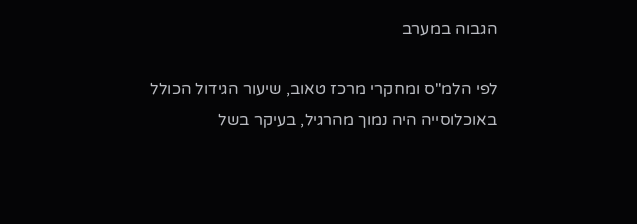הגבוה במערב

לפי הלמ"ס ומחקרי מרכז טאוב, שיעור הגידול הכולל באוכלוסייה היה נמוך מהרגיל, בעיקר בשל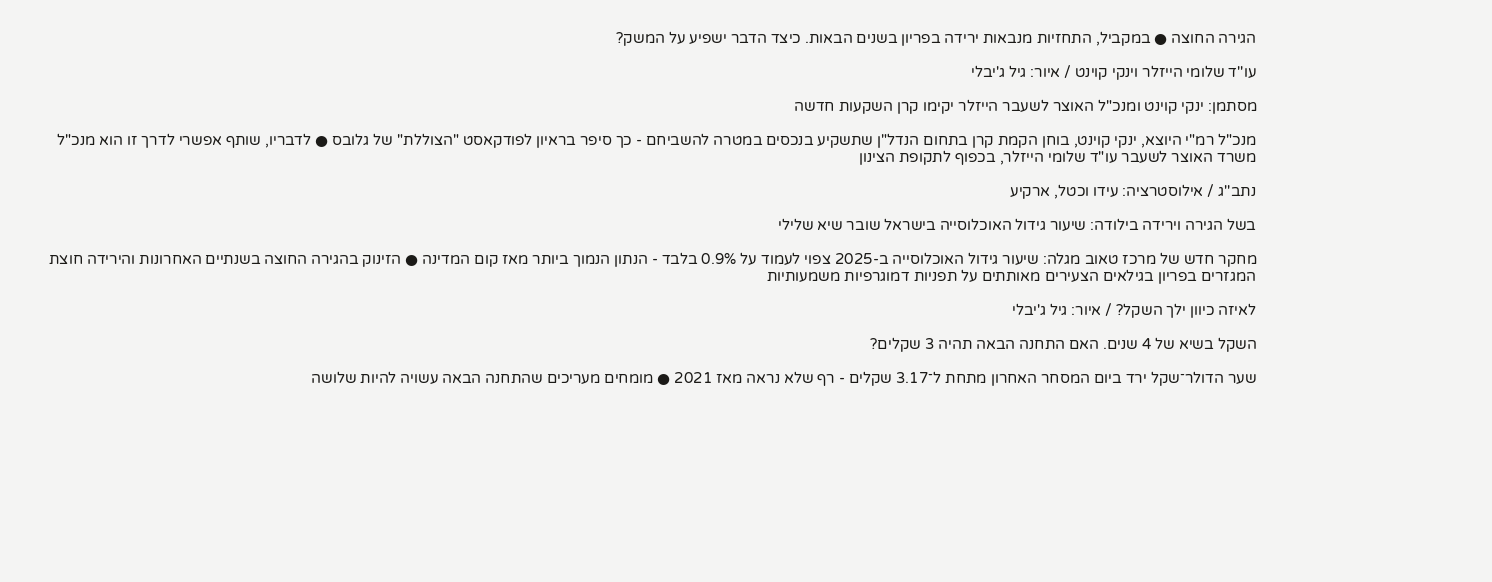הגירה החוצה ● במקביל, התחזיות מנבאות ירידה בפריון בשנים הבאות. כיצד הדבר ישפיע על המשק?

עו''ד שלומי הייזלר וינקי קוינט / איור: גיל ג'יבלי

מסתמן: ינקי קוינט ומנכ"ל האוצר לשעבר הייזלר יקימו קרן השקעות חדשה

מנכ"ל רמ"י היוצא, ינקי קוינט, בוחן הקמת קרן בתחום הנדל"ן שתשקיע בנכסים במטרה להשביחם - כך סיפר בראיון לפודקאסט "הצוללת" של גלובס ● לדבריו, שותף אפשרי לדרך זו הוא מנכ"ל משרד האוצר לשעבר עו"ד שלומי הייזלר, בכפוף לתקופת הצינון

נתב''ג / אילוסטרציה: עידו וכטל, ארקיע

בשל הגירה וירידה בילודה: שיעור גידול האוכלוסייה בישראל שובר שיא שלילי

מחקר חדש של מרכז טאוב מגלה: שיעור גידול האוכלוסייה ב-2025 צפוי לעמוד על 0.9% בלבד - הנתון הנמוך ביותר מאז קום המדינה ● הזינוק בהגירה החוצה בשנתיים האחרונות והירידה חוצת המגזרים בפריון בגילאים הצעירים מאותתים על תפניות דמוגרפיות משמעותיות

לאיזה כיוון ילך השקל? / איור: גיל ג'יבלי

השקל בשיא של 4 שנים. האם התחנה הבאה תהיה 3 שקלים?

שער הדולר־שקל ירד ביום המסחר האחרון מתחת ל־3.17 שקלים - רף שלא נראה מאז 2021 ● מומחים מעריכים שהתחנה הבאה עשויה להיות שלושה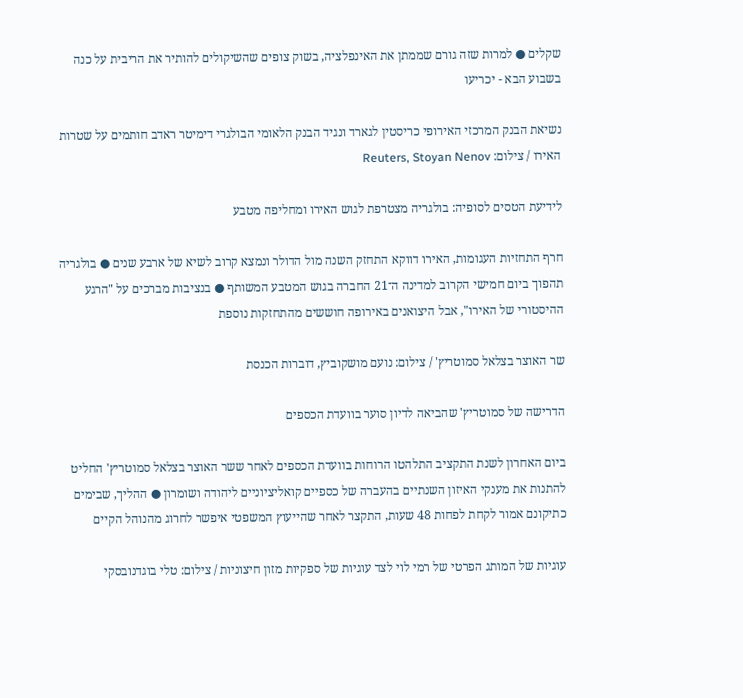שקלים ● למרות שזה גורם שממתן את האינפלציה, בשוק צופים שהשיקולים להותיר את הריבית על כנה בשבוע הבא - יכריעו

נשיאת הבנק המרכזי האירופי כריסטין לגארד ונגיד הבנק הלאומי הבולגרי דימיטר ראדב חותמים על שטרות האירו / צילום: Reuters, Stoyan Nenov

לידיעת הטסים לסופיה: בולגריה מצטרפת לגוש האירו ומחליפה מטבע

חרף התחזיות העגומות, האירו דווקא התחזק השנה מול הדולר ונמצא קרוב לשיא של ארבע שנים ● בולגריה תהפוך ביום חמישי הקרוב למדינה ה־21 החברה בגוש המטבע המשותף ● בנציבות מברכים על "הרגע ההיסטורי של האירו", אבל היצואנים באירופה חוששים מהתחזקות נוספת

שר האוצר בצלאל סמוטריץ' / צילום: נועם מושקוביץ, דוברות הכנסת

הדרישה של סמוטריץ' שהביאה לדיון סוער בוועדת הכספים

ביום האחרון לשנת התקציב התלהטו הרוחות בוועדת הכספים לאחר ששר האוצר בצלאל סמוטריץ' החליט להתנות את מענקי האיזון השנתיים בהעברה של כספיים קואליציוניים ליהודה ושומרון ● ההליך, שבימים כתיקונם אמור לקחת לפחות 48 שעות, התקצר לאחר שהייעוץ המשפטי איפשר לחרוג מהנוהל הקיים

עוגיות של המותג הפרטי של רמי לוי לצד עוגיות של ספקיות מזון חיצוניות / צילום: טלי בוגדנובסקי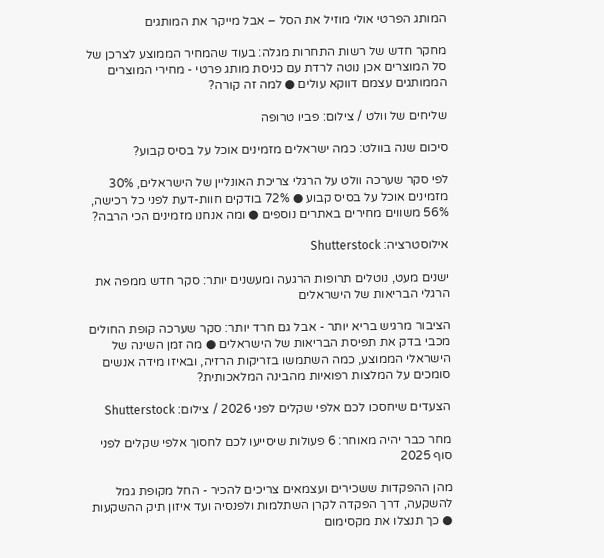המותג הפרטי אולי מוזיל את הסל – אבל מייקר את המותגים

מחקר חדש של רשות התחרות מגלה: בעוד שהמחיר הממוצע לצרכן של סל המוצרים אכן נוטה לרדת עם כניסת מותג פרטי - מחירי המוצרים הממותגים עצמם דווקא עולים ● למה זה קורה?

שליחים של וולט / צילום: פביו טרופה

סיכום שנה בוולט: כמה ישראלים מזמינים אוכל על בסיס קבוע?

לפי סקר שערכה וולט על הרגלי צריכת האונליין של הישראלים, 30% מזמינים אוכל על בסיס קבוע ● 72% בודקים חוות-דעת לפני כל רכישה, 56% משווים מחירים באתרים נוספים ● ומה אנחנו מזמינים הכי הרבה?

אילוסטרציה: Shutterstock

ישנים מעט, נוטלים תרופות הרגעה ומעשנים יותר: סקר חדש ממפה את הרגלי הבריאות של הישראלים

הציבור מרגיש בריא יותר - אבל גם חרד יותר: סקר שערכה קופת החולים מכבי בדק את תפיסת הבריאות של הישראלים ● מה זמן השינה של הישראלי הממוצע, כמה השתמשו בזריקות הרזיה, ובאיזו מידה אנשים סומכים על המלצות רפואיות מהבינה המלאכותית?

הצעדים שיחסכו לכם אלפי שקלים לפני 2026 / צילום: Shutterstock

מחר כבר יהיה מאוחר: 6 פעולות שיסייעו לכם לחסוך אלפי שקלים לפני סוף 2025

מהן ההפקדות ששכירים ועצמאים צריכים להכיר - החל מקופת גמל להשקעה, דרך הפקדה לקרן השתלמות ולפנסיה ועד איזון תיק ההשקעות ● כך תנצלו את מקסימום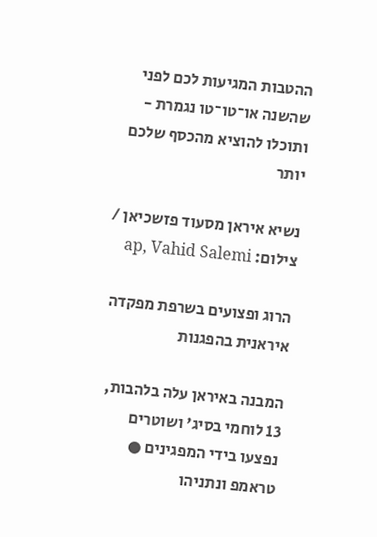ההטבות המגיעות לכם לפני שהשנה או־טו־טו נגמרת - ותוכלו להוציא מהכסף שלכם יותר

נשיא איראן מסעוד פזשכיאן / צילום: ap, Vahid Salemi

הרוג ופצועים בשרפת מפקדה איראנית בהפגנות

המבנה באיראן עלה בלהבות, 13 לוחמי בסיג' ושוטרים נפצעו בידי המפגינים ● טראמפ ונתניהו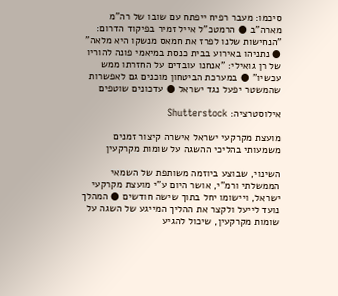סיכמו: מעבר רפיח ייפתח עם שובו של רה"מ מארה"ב ● הרמטכ"ל אייל זמיר בפיקוד הדרום: "הנחישות שלנו לפרז את חמאס מנשקו היא מלאה" ● נתניהו באירוע בבית כנסת במיאמי פונה להוריו של רן גואילי: "אנחנו עובדים על החזרתו ממש עכשיו" ● במערכת הביטחון מוכנים גם לאפשרות שהמשטר יפעל נגד ישראל ● עדכונים שוטפים

אילוסטרציה: Shutterstock

מועצת מקרקעי ישראל אישרה קיצור זמנים משמעותי בהליכי ההשגה על שומות מקרקעין

השינוי, שבוצע ביוזמה משותפת של השמאי הממשלתי ורמ"י, אושר היום ע"י מועצת מקרקעי ישראל, ויישומו יחל בתוך שישה חודשים ● המהלך נועד לייעל ולקצר את ההליך המייגע של השגה על שומות מקרקעין, שיכול להגיע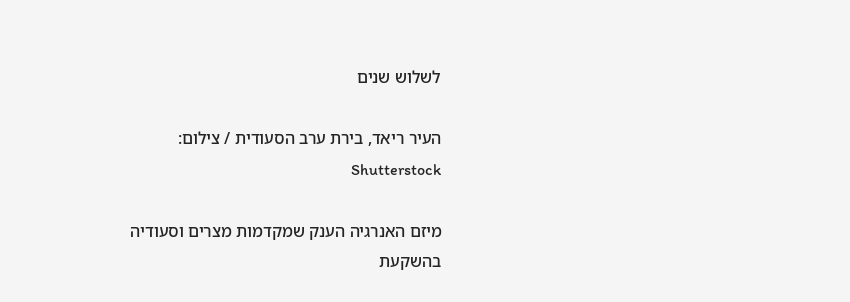לשלוש שנים

העיר ריאד, בירת ערב הסעודית / צילום: Shutterstock

מיזם האנרגיה הענק שמקדמות מצרים וסעודיה בהשקעת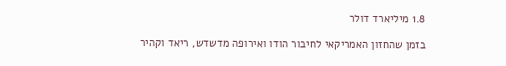1.8 מיליארד דולר

בזמן שהחזון האמריקאי לחיבור הודו ואירופה מדשדש, ריאד וקהיר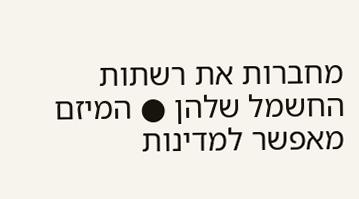מחברות את רשתות החשמל שלהן ● המיזם מאפשר למדינות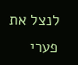לנצל את פערי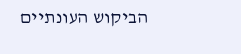הביקוש העונתיים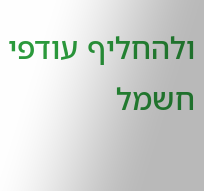ולהחליף עודפי חשמל